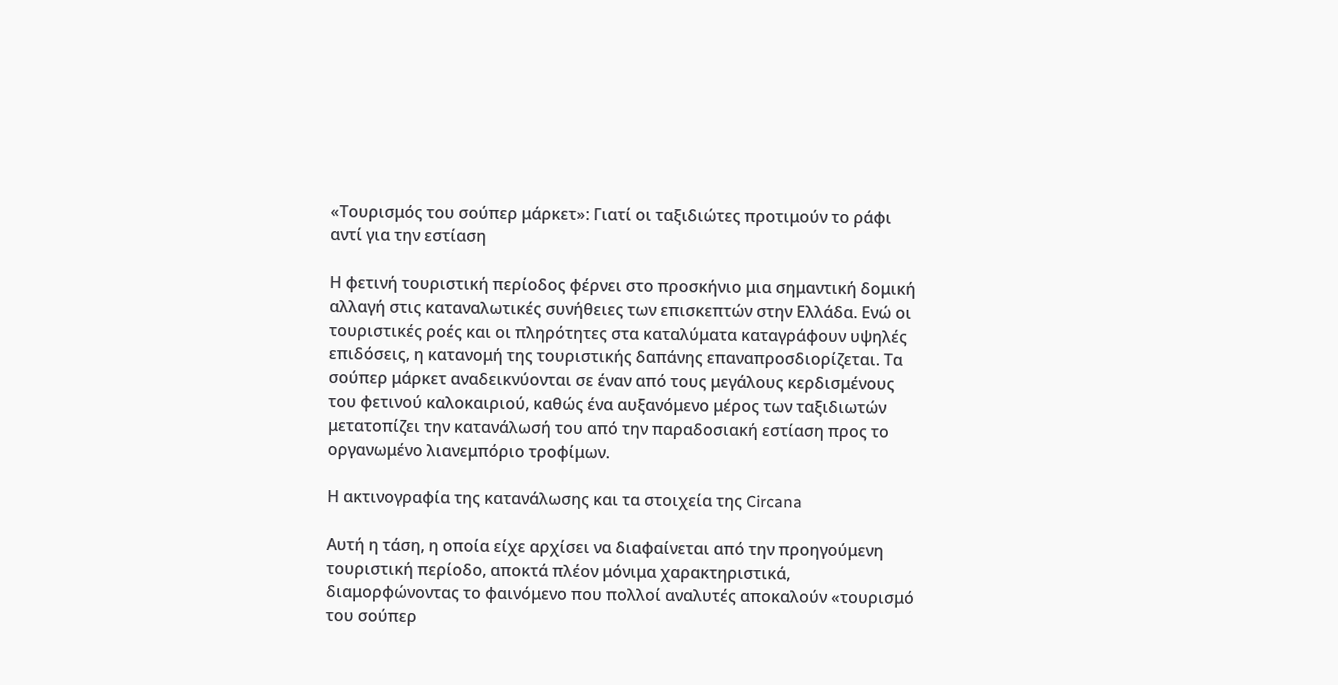«Τουρισμός του σούπερ μάρκετ»: Γιατί οι ταξιδιώτες προτιμούν το ράφι αντί για την εστίαση

Η φετινή τουριστική περίοδος φέρνει στο προσκήνιο μια σημαντική δομική αλλαγή στις καταναλωτικές συνήθειες των επισκεπτών στην Ελλάδα. Ενώ οι τουριστικές ροές και οι πληρότητες στα καταλύματα καταγράφουν υψηλές επιδόσεις, η κατανομή της τουριστικής δαπάνης επαναπροσδιορίζεται. Τα σούπερ μάρκετ αναδεικνύονται σε έναν από τους μεγάλους κερδισμένους του φετινού καλοκαιριού, καθώς ένα αυξανόμενο μέρος των ταξιδιωτών μετατοπίζει την κατανάλωσή του από την παραδοσιακή εστίαση προς το οργανωμένο λιανεμπόριο τροφίμων.

Η ακτινογραφία της κατανάλωσης και τα στοιχεία της Circana

Αυτή η τάση, η οποία είχε αρχίσει να διαφαίνεται από την προηγούμενη τουριστική περίοδο, αποκτά πλέον μόνιμα χαρακτηριστικά, διαμορφώνοντας το φαινόμενο που πολλοί αναλυτές αποκαλούν «τουρισμό του σούπερ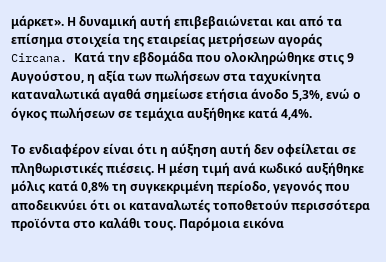μάρκετ». Η δυναμική αυτή επιβεβαιώνεται και από τα επίσημα στοιχεία της εταιρείας μετρήσεων αγοράς Circana. Κατά την εβδομάδα που ολοκληρώθηκε στις 9 Αυγούστου, η αξία των πωλήσεων στα ταχυκίνητα καταναλωτικά αγαθά σημείωσε ετήσια άνοδο 5,3%, ενώ ο όγκος πωλήσεων σε τεμάχια αυξήθηκε κατά 4,4%.

Το ενδιαφέρον είναι ότι η αύξηση αυτή δεν οφείλεται σε πληθωριστικές πιέσεις. Η μέση τιμή ανά κωδικό αυξήθηκε μόλις κατά 0,8% τη συγκεκριμένη περίοδο, γεγονός που αποδεικνύει ότι οι καταναλωτές τοποθετούν περισσότερα προϊόντα στο καλάθι τους. Παρόμοια εικόνα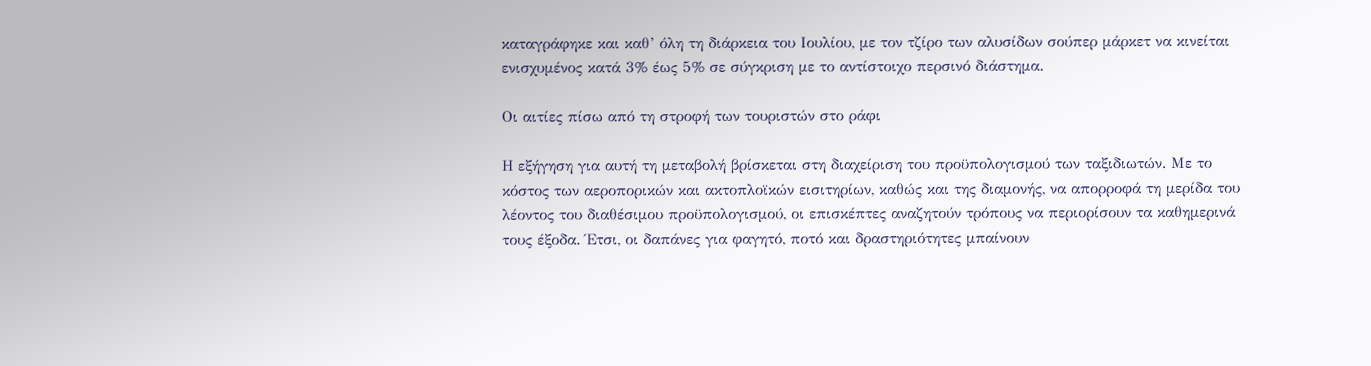καταγράφηκε και καθ’ όλη τη διάρκεια του Ιουλίου, με τον τζίρο των αλυσίδων σούπερ μάρκετ να κινείται ενισχυμένος κατά 3% έως 5% σε σύγκριση με το αντίστοιχο περσινό διάστημα.

Οι αιτίες πίσω από τη στροφή των τουριστών στο ράφι

Η εξήγηση για αυτή τη μεταβολή βρίσκεται στη διαχείριση του προϋπολογισμού των ταξιδιωτών. Με το κόστος των αεροπορικών και ακτοπλοϊκών εισιτηρίων, καθώς και της διαμονής, να απορροφά τη μερίδα του λέοντος του διαθέσιμου προϋπολογισμού, οι επισκέπτες αναζητούν τρόπους να περιορίσουν τα καθημερινά τους έξοδα. Έτσι, οι δαπάνες για φαγητό, ποτό και δραστηριότητες μπαίνουν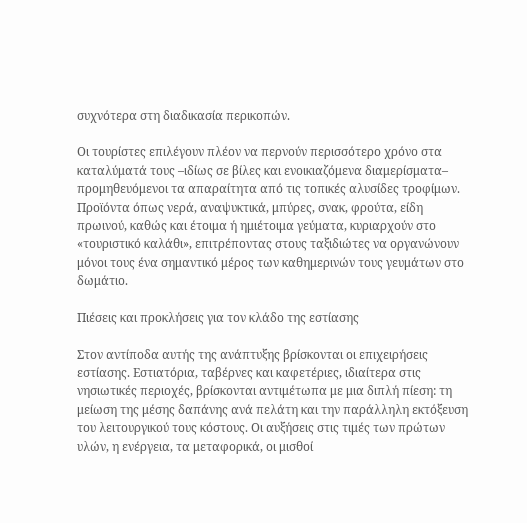συχνότερα στη διαδικασία περικοπών.

Οι τουρίστες επιλέγουν πλέον να περνούν περισσότερο χρόνο στα καταλύματά τους –ιδίως σε βίλες και ενοικιαζόμενα διαμερίσματα– προμηθευόμενοι τα απαραίτητα από τις τοπικές αλυσίδες τροφίμων. Προϊόντα όπως νερά, αναψυκτικά, μπύρες, σνακ, φρούτα, είδη πρωινού, καθώς και έτοιμα ή ημιέτοιμα γεύματα, κυριαρχούν στο «τουριστικό καλάθι», επιτρέποντας στους ταξιδιώτες να οργανώνουν μόνοι τους ένα σημαντικό μέρος των καθημερινών τους γευμάτων στο δωμάτιο.

Πιέσεις και προκλήσεις για τον κλάδο της εστίασης

Στον αντίποδα αυτής της ανάπτυξης βρίσκονται οι επιχειρήσεις εστίασης. Εστιατόρια, ταβέρνες και καφετέριες, ιδιαίτερα στις νησιωτικές περιοχές, βρίσκονται αντιμέτωπα με μια διπλή πίεση: τη μείωση της μέσης δαπάνης ανά πελάτη και την παράλληλη εκτόξευση του λειτουργικού τους κόστους. Οι αυξήσεις στις τιμές των πρώτων υλών, η ενέργεια, τα μεταφορικά, οι μισθοί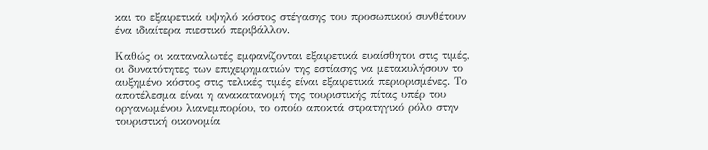και το εξαιρετικά υψηλό κόστος στέγασης του προσωπικού συνθέτουν ένα ιδιαίτερα πιεστικό περιβάλλον.

Καθώς οι καταναλωτές εμφανίζονται εξαιρετικά ευαίσθητοι στις τιμές, οι δυνατότητες των επιχειρηματιών της εστίασης να μετακυλήσουν το αυξημένο κόστος στις τελικές τιμές είναι εξαιρετικά περιορισμένες. Το αποτέλεσμα είναι η ανακατανομή της τουριστικής πίτας υπέρ του οργανωμένου λιανεμπορίου, το οποίο αποκτά στρατηγικό ρόλο στην τουριστική οικονομία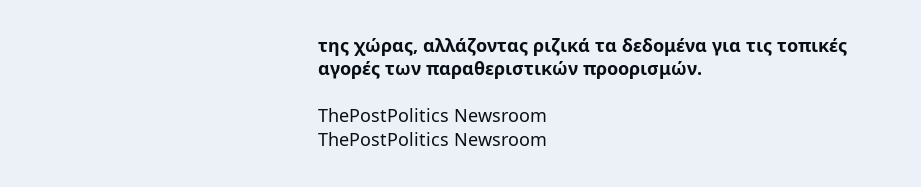της χώρας, αλλάζοντας ριζικά τα δεδομένα για τις τοπικές αγορές των παραθεριστικών προορισμών.

ThePostPolitics Newsroom
ThePostPolitics Newsroom